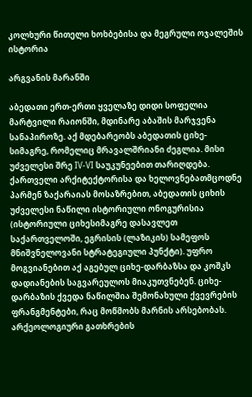კოლხური წითელი ხოხბებისა და მეგრული ოჯალეშის ისტორია

არგვანის მარანში

აბედათი ერთ-ერთი ყველაზე დიდი სოფელია მარტვილი რაიონში, მდინარე აბაშის მარჯვენა სანაპიროზე. აქ მდებარეობს აბედათის ციხე-სიმაგრე, რომელიც მრავალშრიანი ძეგლია. მისი უძველესი შრე IV-VI საუკუნეებით თარიღდება. ქართველი არქიტექტორისა და ხელოვნებათმცოდნე პარმენ ზაქარაიას მოსაზრებით, აბედათის ციხის უძველესი ნაწილი ისტორიული ონოგურისია (ისტორიული ციხესიმაგრე დასავლეთ საქართველოში, ეგრისის (ლაზიკის) სამეფოს მნიშვნელოვანი სტრატეგიული პუნქტი). უფრო მოგვიანებით აქ აგებულ ციხე-დარბაზსა და კოშკს დადიანების საგვარეულოს მიაკუთვნებენ. ციხე-დარბაზის ქვედა ნაწილშია შემონახული ქვევრების ფრანგმენტები, რაც მოწმობს მარნის არსებობას. არქეოლოგიური გათხრების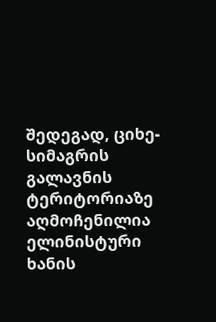შედეგად, ციხე-სიმაგრის გალავნის ტერიტორიაზე აღმოჩენილია ელინისტური ხანის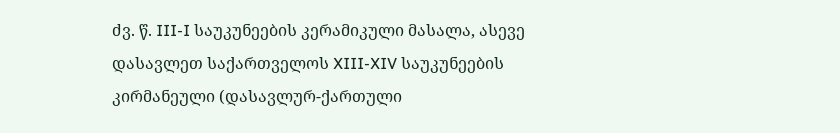ძვ. წ. III-I საუკუნეების კერამიკული მასალა, ასევე დასავლეთ საქართველოს XIII-XIV საუკუნეების კირმანეული (დასავლურ-ქართული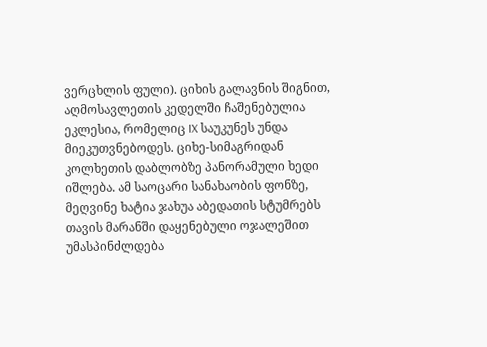ვერცხლის ფული). ციხის გალავნის შიგნით, აღმოსავლეთის კედელში ჩაშენებულია ეკლესია, რომელიც IX საუკუნეს უნდა მიეკუთვნებოდეს. ციხე-სიმაგრიდან კოლხეთის დაბლობზე პანორამული ხედი იშლება. ამ საოცარი სანახაობის ფონზე, მეღვინე ხატია ჯახუა აბედათის სტუმრებს თავის მარანში დაყენებული ოჯალეშით უმასპინძლდება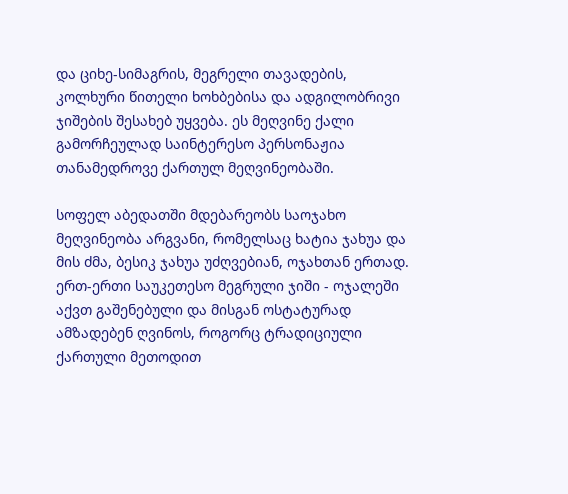და ციხე-სიმაგრის, მეგრელი თავადების, კოლხური წითელი ხოხბებისა და ადგილობრივი ჯიშების შესახებ უყვება. ეს მეღვინე ქალი გამორჩეულად საინტერესო პერსონაჟია თანამედროვე ქართულ მეღვინეობაში.

სოფელ აბედათში მდებარეობს საოჯახო მეღვინეობა არგვანი, რომელსაც ხატია ჯახუა და მის ძმა, ბესიკ ჯახუა უძღვებიან, ოჯახთან ერთად. ერთ-ერთი საუკეთესო მეგრული ჯიში - ოჯალეში აქვთ გაშენებული და მისგან ოსტატურად ამზადებენ ღვინოს, როგორც ტრადიციული ქართული მეთოდით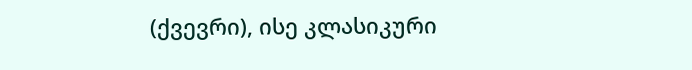(ქვევრი), ისე კლასიკური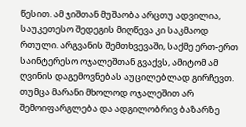წესით. ამ ჯიშთან მუშაობა არცთუ ადვილია, საუკეთესო შედეგის მიღწევა კი საკმაოდ რთული. არგვანის შემთხვევაში, საქმე ერთ-ერთ საინტერესო ოჯალეშთან გვაქვს, ამიტომ ამ ღვინის დაგემოვნებას აუცილებლად გირჩევთ. თუმცა მარანი მხოლოდ ოჯალეშით არ შემოიფარგლება და ადგილობრივ ბაზარზე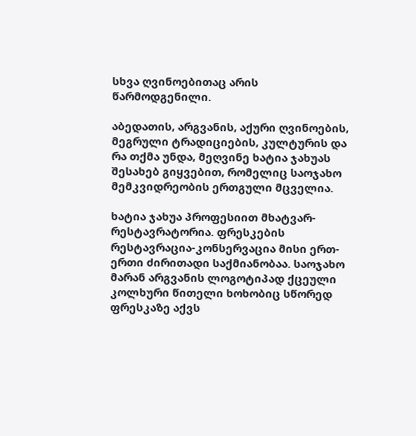სხვა ღვინოებითაც არის წარმოდგენილი.

აბედათის, არგვანის, აქური ღვინოების, მეგრული ტრადიციების, კულტურის და რა თქმა უნდა, მეღვინე ხატია ჯახუას შესახებ გიყვებით, რომელიც საოჯახო მემკვიდრეობის ერთგული მცველია.

ხატია ჯახუა პროფესიით მხატვარ-რესტავრატორია. ფრესკების რესტავრაცია-კონსერვაცია მისი ერთ-ერთი ძირითადი საქმიანობაა. საოჯახო მარან არგვანის ლოგოტიპად ქცეული კოლხური წითელი ხოხობიც სწორედ ფრესკაზე აქვს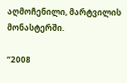აღმოჩენილი, მარტვილის მონასტერში.

“2008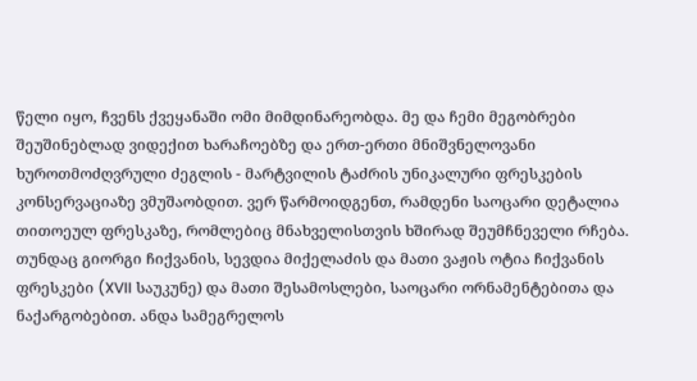წელი იყო, ჩვენს ქვეყანაში ომი მიმდინარეობდა. მე და ჩემი მეგობრები შეუშინებლად ვიდექით ხარაჩოებზე და ერთ-ერთი მნიშვნელოვანი ხუროთმოძღვრული ძეგლის - მარტვილის ტაძრის უნიკალური ფრესკების კონსერვაციაზე ვმუშაობდით. ვერ წარმოიდგენთ, რამდენი საოცარი დეტალია თითოეულ ფრესკაზე, რომლებიც მნახველისთვის ხშირად შეუმჩნეველი რჩება. თუნდაც გიორგი ჩიქვანის, სევდია მიქელაძის და მათი ვაჟის ოტია ჩიქვანის ფრესკები (XVII საუკუნე) და მათი შესამოსლები, საოცარი ორნამენტებითა და ნაქარგობებით. ანდა სამეგრელოს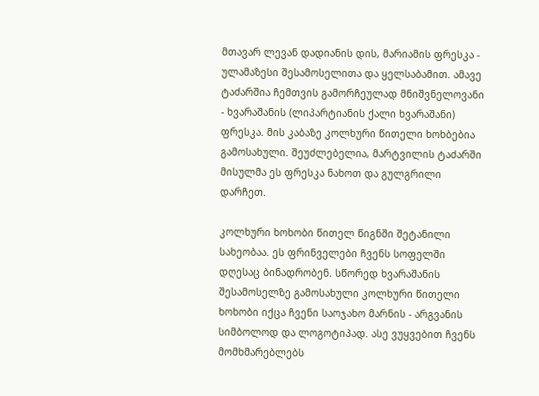მთავარ ლევან დადიანის დის, მარიამის ფრესკა - ულამაზესი შესამოსელითა და ყელსაბამით. ამავე ტაძარშია ჩემთვის გამორჩეულად მნიშვნელოვანი - ხვარაშანის (ლიპარტიანის ქალი ხვარაშანი) ფრესკა. მის კაბაზე კოლხური წითელი ხოხბებია გამოსახული. შეუძლებელია, მარტვილის ტაძარში მისულმა ეს ფრესკა ნახოთ და გულგრილი დარჩეთ.

კოლხური ხოხობი წითელ წიგნში შეტანილი სახეობაა. ეს ფრინველები ჩვენს სოფელში დღესაც ბინადრობენ. სწორედ ხვარაშანის შესამოსელზე გამოსახული კოლხური წითელი ხოხობი იქცა ჩვენი საოჯახო მარნის - არგვანის სიმბოლოდ და ლოგოტიპად. ასე ვუყვებით ჩვენს მომხმარებლებს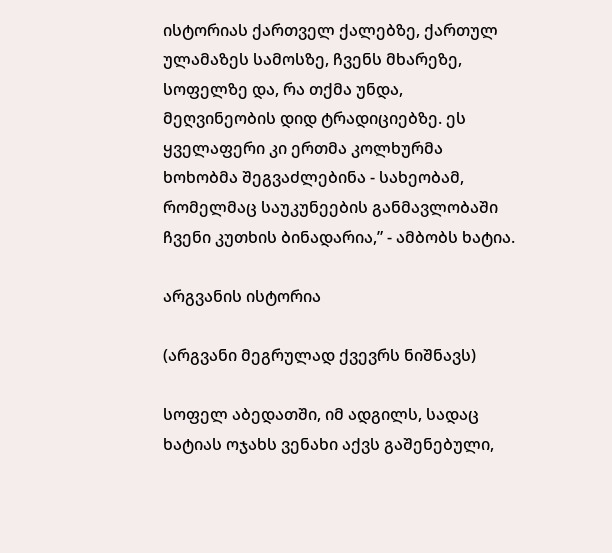ისტორიას ქართველ ქალებზე, ქართულ ულამაზეს სამოსზე, ჩვენს მხარეზე, სოფელზე და, რა თქმა უნდა, მეღვინეობის დიდ ტრადიციებზე. ეს ყველაფერი კი ერთმა კოლხურმა ხოხობმა შეგვაძლებინა - სახეობამ, რომელმაც საუკუნეების განმავლობაში ჩვენი კუთხის ბინადარია,” - ამბობს ხატია.

არგვანის ისტორია

(არგვანი მეგრულად ქვევრს ნიშნავს)

სოფელ აბედათში, იმ ადგილს, სადაც ხატიას ოჯახს ვენახი აქვს გაშენებული,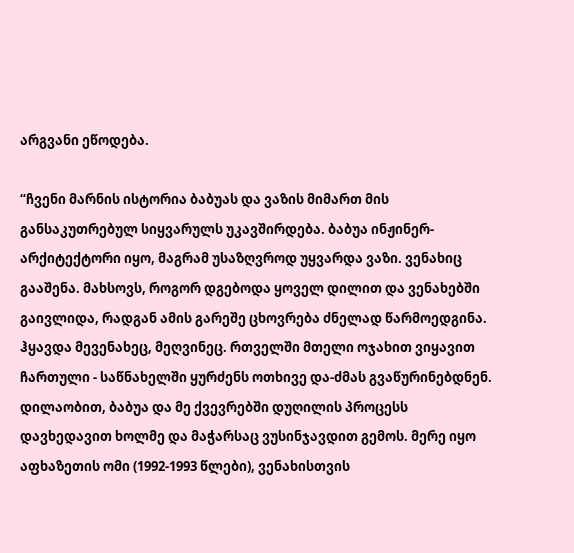არგვანი ეწოდება.

“ჩვენი მარნის ისტორია ბაბუას და ვაზის მიმართ მის განსაკუთრებულ სიყვარულს უკავშირდება. ბაბუა ინჟინერ-არქიტექტორი იყო, მაგრამ უსაზღვროდ უყვარდა ვაზი. ვენახიც გააშენა. მახსოვს, როგორ დგებოდა ყოველ დილით და ვენახებში გაივლიდა, რადგან ამის გარეშე ცხოვრება ძნელად წარმოედგინა. ჰყავდა მევენახეც, მეღვინეც. რთველში მთელი ოჯახით ვიყავით ჩართული - საწნახელში ყურძენს ოთხივე და-ძმას გვაწურინებდნენ. დილაობით, ბაბუა და მე ქვევრებში დუღილის პროცესს დავხედავით ხოლმე და მაჭარსაც ვუსინჯავდით გემოს. მერე იყო აფხაზეთის ომი (1992-1993 წლები), ვენახისთვის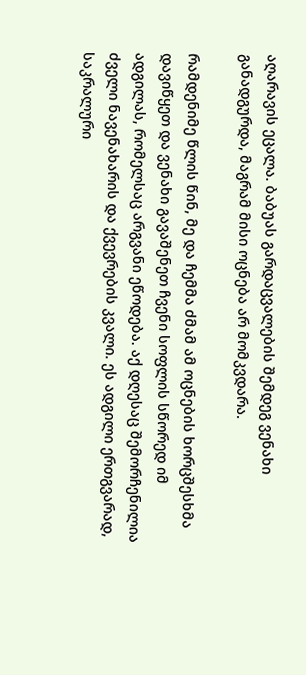აღარავის ეცალა. ბაბუას გარდაცვალების შემდეგ ვენახი განადგურდა, მაგრამ მისი ოცნება არ მომკვდარა.

რამდენიმე წლის წინ, მე და ჩემმა ძმამ ამ ოცნების ხორცშესხმა დავიწყეთ და ვენახი გავაშენეთ ჩვენი სოფლის სწორედ იმ ადგილას, რომელსაც არგვანი ეწოდება. აქ დღესაც შემორჩენილია ძველი ნავენახარის და ქვევრების კვალი. ეს ადგილი ერთგვარად, საკრალური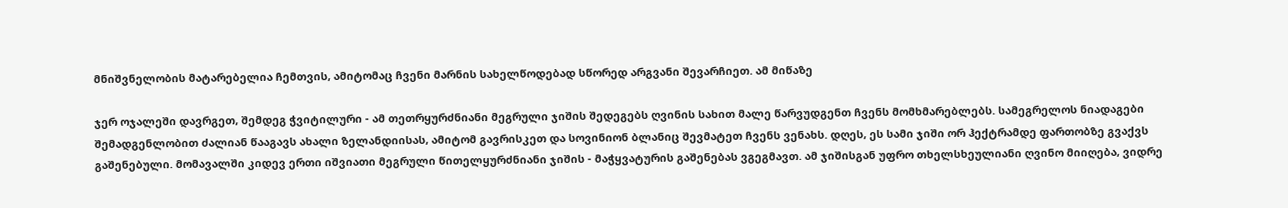მნიშვნელობის მატარებელია ჩემთვის, ამიტომაც ჩვენი მარნის სახელწოდებად სწორედ არგვანი შევარჩიეთ. ამ მიწაზე

ჯერ ოჯალეში დავრგეთ, შემდეგ ჭვიტილური - ამ თეთრყურძნიანი მეგრული ჯიშის შედეგებს ღვინის სახით მალე წარვუდგენთ ჩვენს მომხმარებლებს. სამეგრელოს ნიადაგები შემადგენლობით ძალიან წააგავს ახალი ზელანდიისას, ამიტომ გავრისკეთ და სოვინიონ ბლანიც შევმატეთ ჩვენს ვენახს. დღეს, ეს სამი ჯიში ორ ჰექტრამდე ფართობზე გვაქვს გაშენებული. მომავალში კიდევ ერთი იშვიათი მეგრული წითელყურძნიანი ჯიშის - მაჭყვატურის გაშენებას ვგეგმავთ. ამ ჯიშისგან უფრო თხელსხეულიანი ღვინო მიიღება, ვიდრე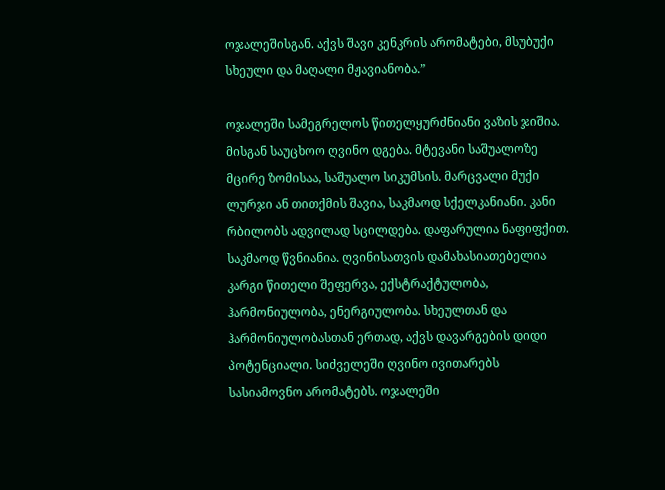ოჯალეშისგან. აქვს შავი კენკრის არომატები, მსუბუქი სხეული და მაღალი მჟავიანობა.”

ოჯალეში სამეგრელოს წითელყურძნიანი ვაზის ჯიშია. მისგან საუცხოო ღვინო დგება. მტევანი საშუალოზე მცირე ზომისაა, საშუალო სიკუმსის. მარცვალი მუქი ლურჯი ან თითქმის შავია, საკმაოდ სქელკანიანი. კანი რბილობს ადვილად სცილდება. დაფარულია ნაფიფქით. საკმაოდ წვნიანია. ღვინისათვის დამახასიათებელია კარგი წითელი შეფერვა, ექსტრაქტულობა, ჰარმონიულობა, ენერგიულობა. სხეულთან და ჰარმონიულობასთან ერთად, აქვს დავარგების დიდი პოტენციალი. სიძველეში ღვინო ივითარებს სასიამოვნო არომატებს. ოჯალეში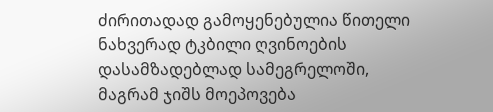ძირითადად გამოყენებულია წითელი ნახვერად ტკბილი ღვინოების დასამზადებლად სამეგრელოში, მაგრამ ჯიშს მოეპოვება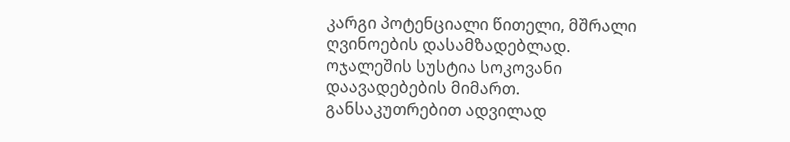კარგი პოტენციალი წითელი, მშრალი ღვინოების დასამზადებლად. ოჯალეშის სუსტია სოკოვანი დაავადებების მიმართ. განსაკუთრებით ადვილად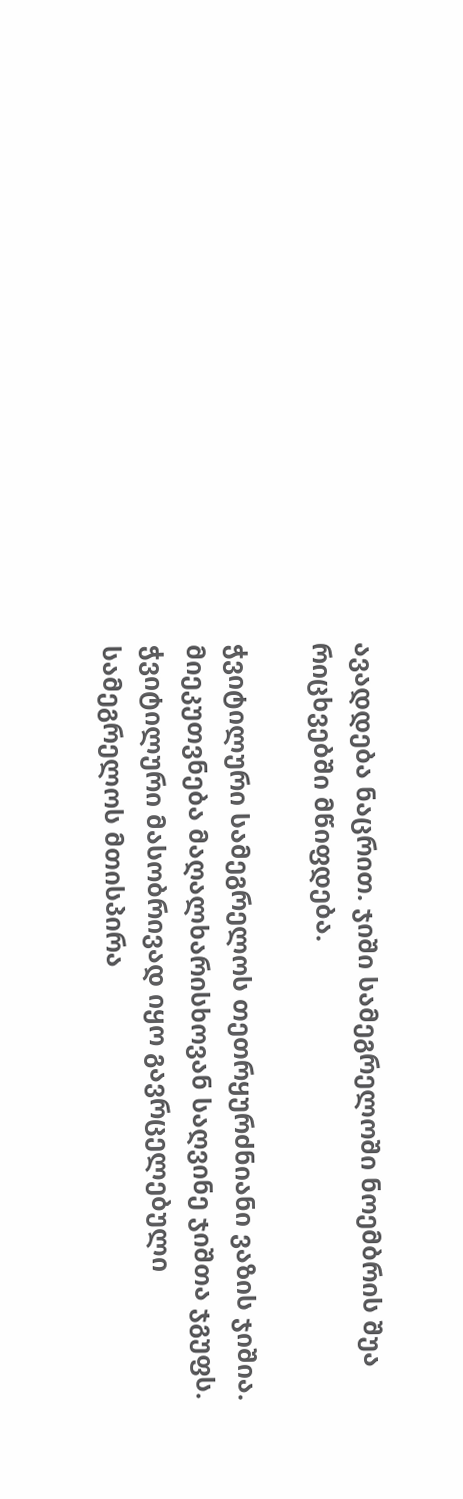ავადდება ნაცრით. ჯიში სამეგრელოში ნოემბრის შუა რიცხვებში მწიფდება.

ჭვიტილური სამეგრელოს თეთრყურძნიანი ვაზის ჯიშია. მიეკუთვნება მაღალხარისხოვან საღვინე ჯიშთა ჯგუფს. ჭვიტილური მასობრივად იყო გავრცელებული სამეგრელოს მთისპირა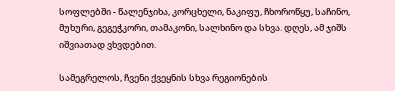სოფლებში - წალენჯიხა, კორცხელი, ნაკიფუ, ჩხოროწყუ, საჩინო, მუხური, გეგეჭკორი, თამაკონი, სალხინო და სხვა. დღეს, ამ ჯიშს იშვიათად ვხვდებით.

სამეგრელოს, ჩვენი ქვეყნის სხვა რეგიონების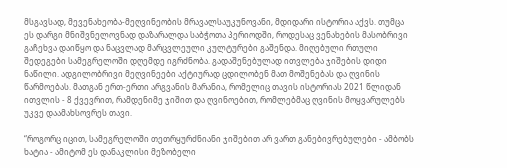მსგავსად, მევენახეობა-მეღვინეობის მრავალსაუკუნოვანი, მდიდარი ისტორია აქვს. თუმცა ეს დარგი მნიშვნელოვნად დაზარალდა საბჭოთა პერიოდში, როდესაც ვენახების მასობრივი გაჩეხვა დაიწყო და ნაცვლად მარცვლეული კულტურები გაშენდა. მიღებული რთული შედეგები სამეგრელოში დღემდე იგრძნობა. გადაშენებულად ითვლება ჯიშების დიდი ნაწილი. ადგილობრივი მეღვინეები აქტიურად ცდილობენ მათ მოშენებას და ღვინის წარმოებას. მათგან ერთ-ერთი არგვანის მარანია, რომელიც თავის ისტორიას 2021 წლიდან ითვლის - 8 ქვევრით, რამდენიმე ჯიშით და ღვინოებით, რომლებმაც ღვინის მოყვარულებს უკვე დაამახსოვრეს თავი.

“როგორც იცით, სამეგრელოში თეთრყურძნიანი ჯიშებით არ ვართ განებივრებულები - ამბობს ხატია - ამიტომ ეს დანაკლისი მეზობელი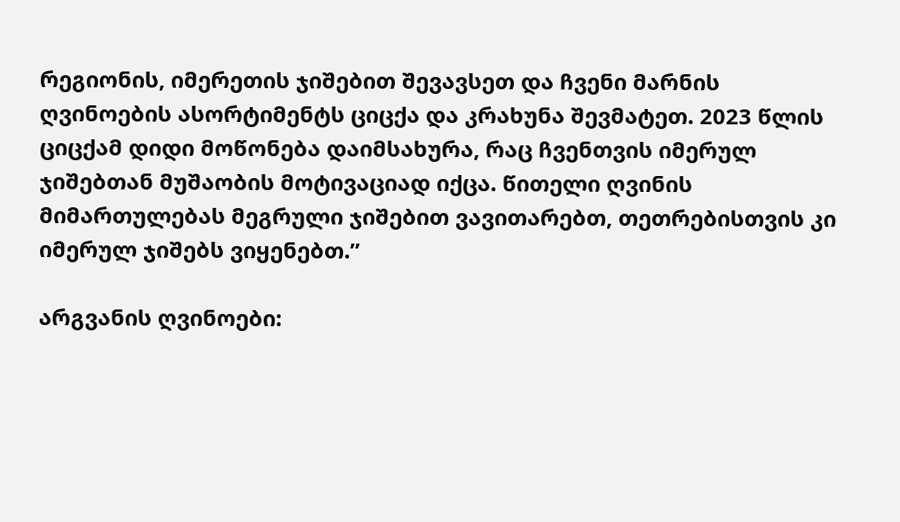რეგიონის, იმერეთის ჯიშებით შევავსეთ და ჩვენი მარნის ღვინოების ასორტიმენტს ციცქა და კრახუნა შევმატეთ. 2023 წლის ციცქამ დიდი მოწონება დაიმსახურა, რაც ჩვენთვის იმერულ ჯიშებთან მუშაობის მოტივაციად იქცა. წითელი ღვინის მიმართულებას მეგრული ჯიშებით ვავითარებთ, თეთრებისთვის კი იმერულ ჯიშებს ვიყენებთ.”

არგვანის ღვინოები: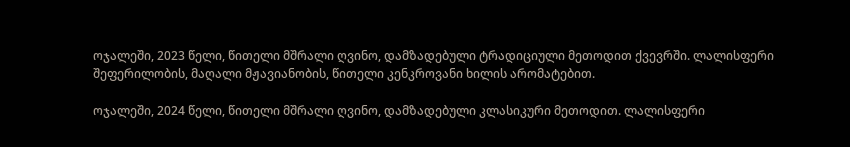ოჯალეში, 2023 წელი, წითელი მშრალი ღვინო, დამზადებული ტრადიციული მეთოდით ქვევრში. ლალისფერი შეფერილობის, მაღალი მჟავიანობის, წითელი კენკროვანი ხილის არომატებით.

ოჯალეში, 2024 წელი, წითელი მშრალი ღვინო, დამზადებული კლასიკური მეთოდით. ლალისფერი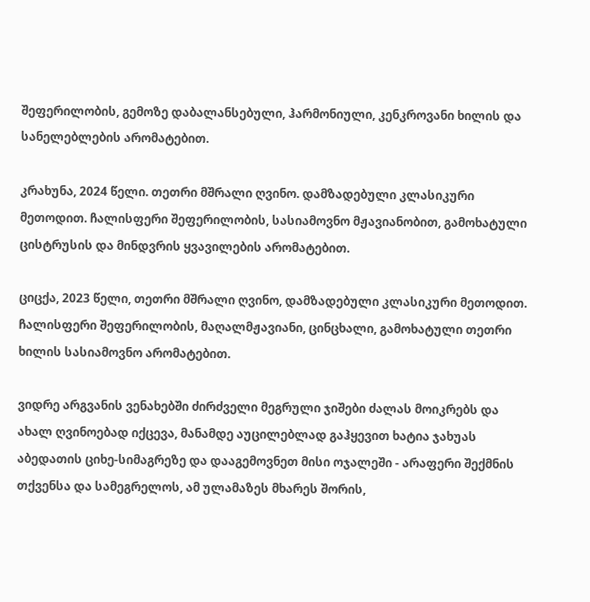შეფერილობის, გემოზე დაბალანსებული, ჰარმონიული, კენკროვანი ხილის და სანელებლების არომატებით.

კრახუნა, 2024 წელი. თეთრი მშრალი ღვინო. დამზადებული კლასიკური მეთოდით. ჩალისფერი შეფერილობის, სასიამოვნო მჟავიანობით, გამოხატული ცისტრუსის და მინდვრის ყვავილების არომატებით.

ციცქა, 2023 წელი, თეთრი მშრალი ღვინო, დამზადებული კლასიკური მეთოდით. ჩალისფერი შეფერილობის, მაღალმჟავიანი, ცინცხალი, გამოხატული თეთრი ხილის სასიამოვნო არომატებით.

ვიდრე არგვანის ვენახებში ძირძველი მეგრული ჯიშები ძალას მოიკრებს და ახალ ღვინოებად იქცევა, მანამდე აუცილებლად გაჰყევით ხატია ჯახუას აბედათის ციხე-სიმაგრეზე და დააგემოვნეთ მისი ოჯალეში - არაფერი შექმნის თქვენსა და სამეგრელოს, ამ ულამაზეს მხარეს შორის,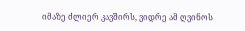იმაზე ძლიერ კავშირს, ვიდრე ამ ღვინოს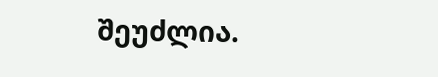შეუძლია.